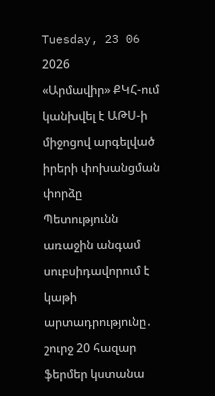Tuesday, 23 06 2026
«Արմավիր» ՔԿՀ-ում կանխվել է ԱԹՍ-ի միջոցով արգելված իրերի փոխանցման փորձը
Պետությունն առաջին անգամ սուբսիդավորում է կաթի արտադրությունը․ շուրջ 20 հազար ֆերմեր կստանա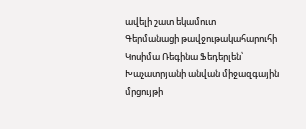ավելի շատ եկամուտ
Գերմանացի թավջութակահարուհի Կոսիմա Ռեգինա Ֆեդերլեն՝ Խաչատրյանի անվան միջազգային մրցույթի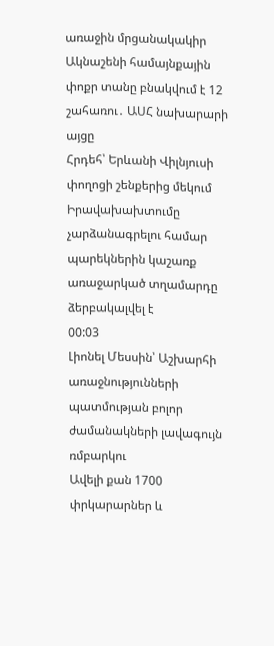առաջին մրցանակակիր
Ակնաշենի համայնքային փոքր տանը բնակվում է 12 շահառու․ ԱՍՀ նախարարի այցը
Հրդեհ՝ Երևանի Վիլնյուսի փողոցի շենքերից մեկում
Իրավախախտումը չարձանագրելու համար պարեկներին կաշառք առաջարկած տղամարդը ձերբակալվել է
00:03
Լիոնել Մեսսին՝ Աշխարհի առաջնությունների պատմության բոլոր ժամանակների լավագույն ռմբարկու
Ավելի քան 1700 փրկարարներ և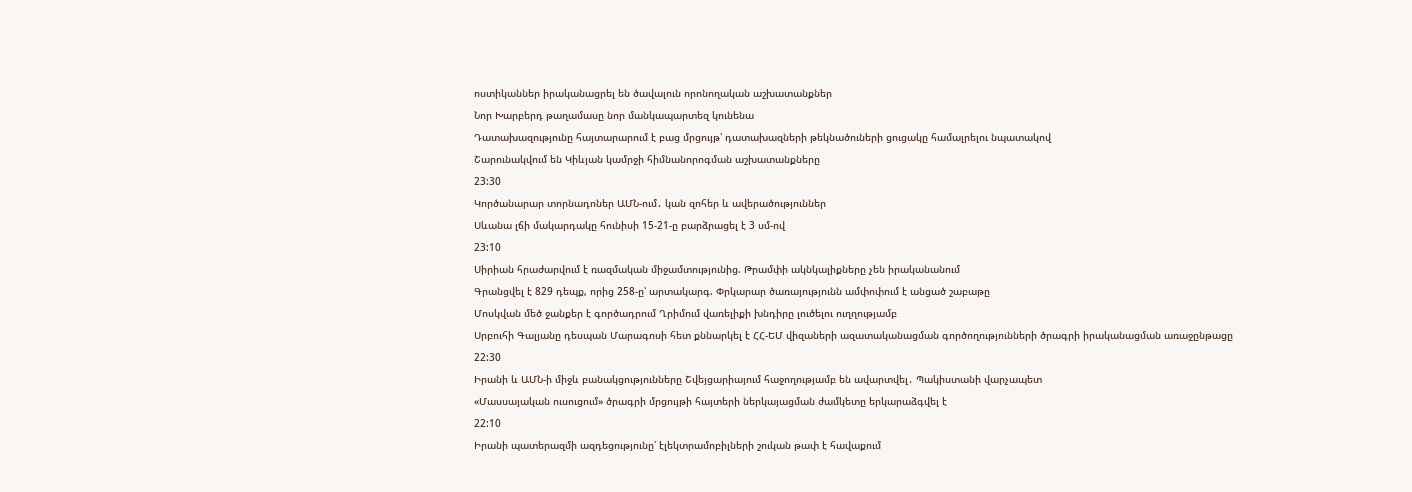ոստիկաններ իրականացրել են ծավալուն որոնողական աշխատանքներ
Նոր Խարբերդ թաղամասը նոր մանկապարտեզ կունենա
Դատախազությունը հայտարարում է բաց մրցույթ՝ դատախազների թեկնածուների ցուցակը համալրելու նպատակով
Շարունակվում են Կիևյան կամրջի հիմնանորոգման աշխատանքները
23:30
Կործանարար տորնադոներ ԱՄՆ-ում․ կան զոհեր և ավերածություններ
Սևանա լճի մակարդակը հունիսի 15-21-ը բարձրացել է 3 սմ-ով
23:10
Սիրիան հրաժարվում է ռազմական միջամտությունից. Թրամփի ակնկալիքները չեն իրականանում
Գրանցվել է 829 դեպք, որից 258-ը՝ արտակարգ. Փրկարար ծառայությունն ամփոփում է անցած շաբաթը
Մոսկվան մեծ ջանքեր է գործադրում Ղրիմում վառելիքի խնդիրը լուծելու ուղղությամբ
Սրբուհի Գալյանը դեսպան Մարագոսի հետ քննարկել է ՀՀ-ԵՄ վիզաների ազատականացման գործողությունների ծրագրի իրականացման առաջընթացը
22:30
Իրանի և ԱՄՆ-ի միջև բանակցությունները Շվեյցարիայում հաջողությամբ են ավարտվել․ Պակիստանի վարչապետ
«Մասսայական ուսուցում» ծրագրի մրցույթի հայտերի ներկայացման ժամկետը երկարաձգվել է
22:10
Իրանի պատերազմի ազդեցությունը՝ էլեկտրամոբիլների շուկան թափ է հավաքում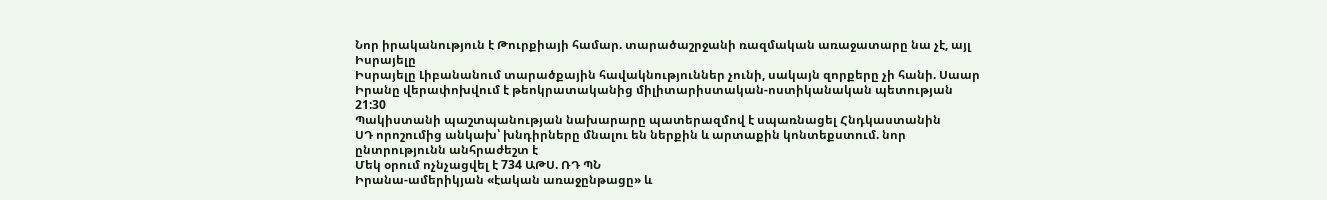Նոր իրականություն է Թուրքիայի համար. տարածաշրջանի ռազմական առաջատարը նա չէ, այլ Իսրայելը
Իսրայելը Լիբանանում տարածքային հավակնություններ չունի, սակայն զորքերը չի հանի. Սաար
Իրանը վերափոխվում է թեոկրատականից միլիտարիստական-ոստիկանական պետության
21:30
Պակիստանի պաշտպանության նախարարը պատերազմով է սպառնացել Հնդկաստանին
ՍԴ որոշումից անկախ՝ խնդիրները մնալու են ներքին և արտաքին կոնտեքստում. նոր ընտրությունն անհրաժեշտ է
Մեկ օրում ոչնչացվել է 734 ԱԹՍ. ՌԴ ՊՆ
Իրանա-ամերիկյան «էական առաջընթացը» և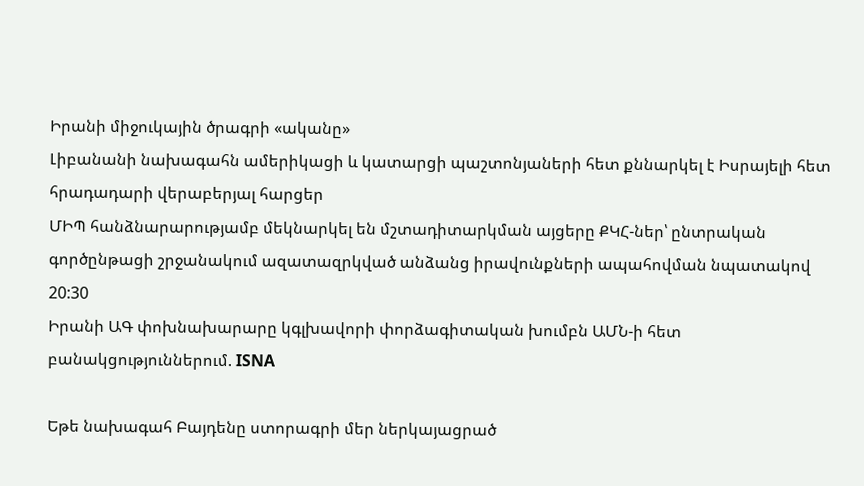Իրանի միջուկային ծրագրի «ականը»
Լիբանանի նախագահն ամերիկացի և կատարցի պաշտոնյաների հետ քննարկել է Իսրայելի հետ հրադադարի վերաբերյալ հարցեր
ՄԻՊ հանձնարարությամբ մեկնարկել են մշտադիտարկման այցերը ՔԿՀ-ներ՝ ընտրական գործընթացի շրջանակում ազատազրկված անձանց իրավունքների ապահովման նպատակով
20:30
Իրանի ԱԳ փոխնախարարը կգլխավորի փորձագիտական խումբն ԱՄՆ-ի հետ բանակցություններում. ISNA

Եթե նախագահ Բայդենը ստորագրի մեր ներկայացրած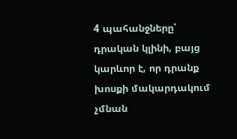4 պահանջները՝ դրական կլինի, բայց կարևոր է, որ դրանք խոսքի մակարդակում չմնան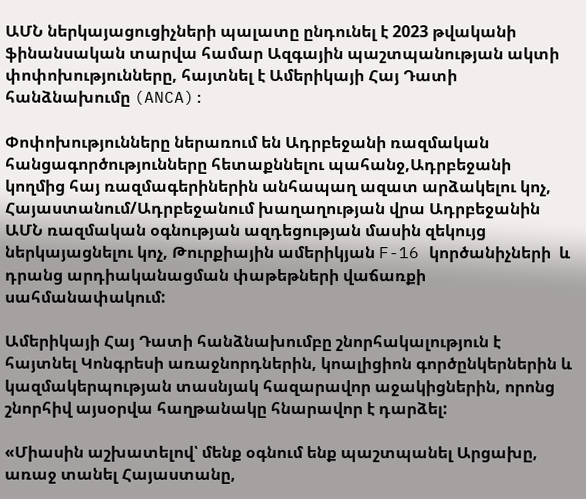ԱՄՆ ներկայացուցիչների պալատը ընդունել է 2023 թվականի ֆինանսական տարվա համար Ազգային պաշտպանության ակտի փոփոխությունները, հայտնել է Ամերիկայի Հայ Դատի հանձնախումը (ANCA):

Փոփոխությունները ներառում են Ադրբեջանի ռազմական հանցագործությունները հետաքննելու պահանջ,Ադրբեջանի կողմից հայ ռազմագերիներին անհապաղ ազատ արձակելու կոչ, Հայաստանում/Ադրբեջանում խաղաղության վրա Ադրբեջանին ԱՄՆ ռազմական օգնության ազդեցության մասին զեկույց ներկայացնելու կոչ, Թուրքիային ամերիկյան F-16 կործանիչների  և դրանց արդիականացման փաթեթների վաճառքի սահմանափակում:

Ամերիկայի Հայ Դատի հանձնախումբը շնորհակալություն է հայտնել Կոնգրեսի առաջնորդներին, կոալիցիոն գործընկերներին և կազմակերպության տասնյակ հազարավոր աջակիցներին, որոնց շնորհիվ այսօրվա հաղթանակը հնարավոր է դարձել:

«Միասին աշխատելով՝ մենք օգնում ենք պաշտպանել Արցախը, առաջ տանել Հայաստանը,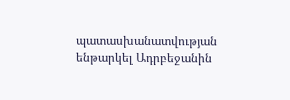պատասխանատվության ենթարկել Ադրբեջանին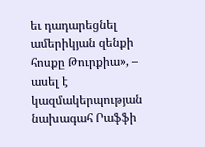եւ դադարեցնել ամերիկյան զենքի հոսքը Թուրքիա», – ասել է կազմակերպության նախագահ Րաֆֆի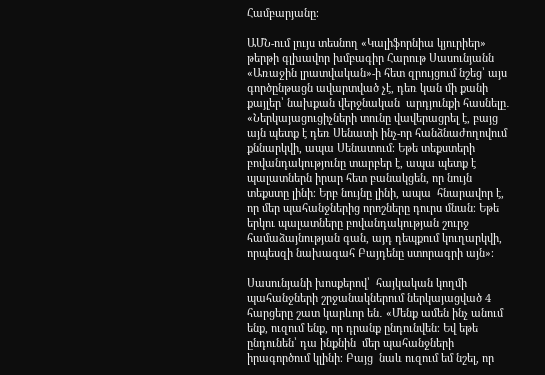Համբարյանը։

ԱՄՆ-ում լույս տեսնող «Կալիֆորնիա կյուրիեր» թերթի գլխավոր խմբագիր Հարութ Սասունյանն «Առաջին լրատվական»-ի հետ զրույցում նշեց՝ այս  գործընթացն ավարտված չէ, դեռ կան մի քանի քայլեր՝ նախքան վերջնական  արդյունքի հասնելը․ «Ներկայացուցիչների տունը վավերացրել է, բայց  այն պետք է դեռ Սենատի ինչ-որ հանձնաժողովում քննարկվի, ապա Սենատում։ Եթե տեքստերի բովանդակությունը տարբեր է, ապա պետք է պալատներն իրար հետ բանակցեն, որ նույն տեքստը լինի։ Երբ նույնը լինի, ապա  հնարավոր է, որ մեր պահանջներից որոշները դուրս մնան։ Եթե երկու պալատները բովանդակության շուրջ համաձայնության գան, այդ դեպքում կուղարկվի, որպեսզի նախագահ Բայդենը ստորագրի այն»։

Սասունյանի խոսքերով՝  հայկական կողմի  պահանջների շրջանակներում ներկայացված 4 հարցերը շատ կարևոր են․ «Մենք ամեն ինչ անում ենք, ուզում ենք, որ դրանք ընդունվեն։ Եվ եթե ընդունեն՝ դա ինքնին  մեր պահանջների իրագործում կլինի։ Բայց  նաև ուզում եմ նշել, որ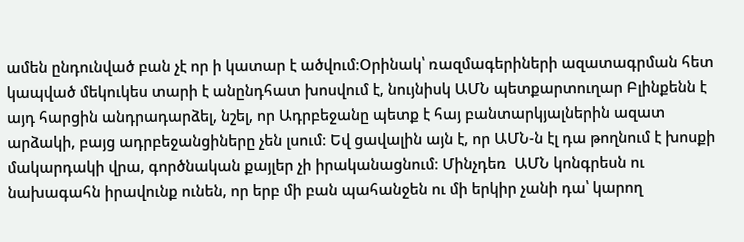ամեն ընդունված բան չէ որ ի կատար է ածվում։Օրինակ՝ ռազմագերիների ազատագրման հետ կապված մեկուկես տարի է անընդհատ խոսվում է, նույնիսկ ԱՄՆ պետքարտուղար Բլինքենն է  այդ հարցին անդրադարձել, նշել, որ Ադրբեջանը պետք է հայ բանտարկյալներին ազատ արձակի, բայց ադրբեջանցիները չեն լսում։ Եվ ցավալին այն է, որ ԱՄՆ-ն էլ դա թողնում է խոսքի մակարդակի վրա, գործնական քայլեր չի իրականացնում։ Մինչդեռ  ԱՄՆ կոնգրեսն ու նախագահն իրավունք ունեն, որ երբ մի բան պահանջեն ու մի երկիր չանի դա՝ կարող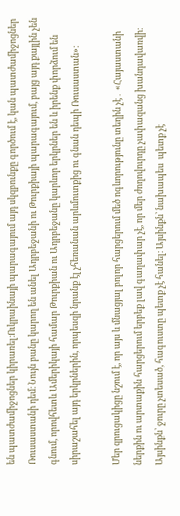են պատժամիջոցներ կիրառել։Ուկրաինայի պարագայում այդ սկզբունքը գործում է, կան պատժամիջոցներ Ռուսաստանի դեմ։ Նույն բանը կարող են անել Ադրբեջանի ու Թուրքիայի պարագայում, բայց այդ քայլին չեն գնում, որովհետև Ամերիկայի համար Թուրքիան ու Ադրբեջանը կարևոր երկրներ են և իրենք փորձում են սիրաշահել այդ երկրներին, որպեսզի նրանք էլ չհեռանան արևմուտքից ու գնան դեպի Ռուսաստան»։

Մեր զրուցակիցը նշում է, որ այս և մնացյալ բոլոր հարցերում մեծ ոգևորությունը տեղին չէ․ «Հայաստանի ներքին ու արտաքին հարցերում երբեք լավ գաղափար չէ, որ մեր ժողովուրդը չափազանց խանդավառվի։ Այսինքն՝ ջուրը չտեսած, հագուստը պետք չէ հանել։ Այսինքն՝ նախապես  պետք չէ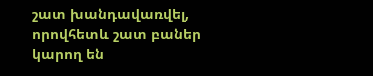շատ խանդավառվել, որովհետև շատ բաներ կարող են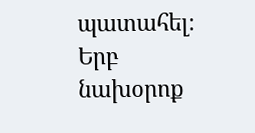պատահել։ Երբ նախօրոք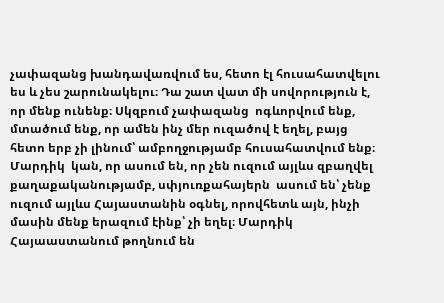չափազանց խանդավառվում ես, հետո էլ հուսահատվելու ես և չես շարունակելու։ Դա շատ վատ մի սովորություն է, որ մենք ունենք։ Սկզբում չափազանց  ոգևորվում ենք, մտածում ենք, որ ամեն ինչ մեր ուզածով է եղել, բայց հետո երբ չի լինում՝ ամբողջությամբ հուսահատվում ենք։ Մարդիկ  կան, որ ասում են, որ չեն ուզում այլևս զբաղվել քաղաքականությամբ, սփյուռքահայերն  ասում են՝ չենք ուզում այլևս Հայաստանին օգնել, որովհետև այն, ինչի մասին մենք երազում էինք՝ չի եղել։ Մարդիկ Հայաաստանում թողնում են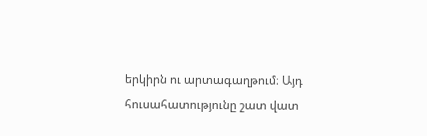երկիրն ու արտագաղթում։ Այդ հուսահատությունը շատ վատ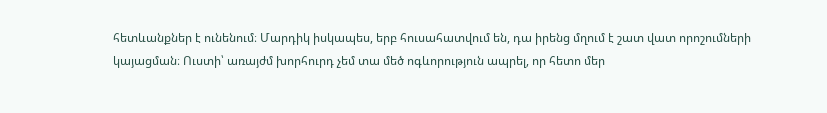հետևանքներ է ունենում։ Մարդիկ իսկապես, երբ հուսահատվում են, դա իրենց մղում է շատ վատ որոշումների կայացման։ Ուստի՝ առայժմ խորհուրդ չեմ տա մեծ ոգևորություն ապրել, որ հետո մեր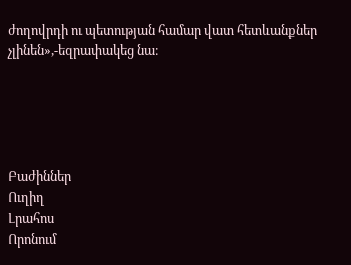ժողովրդի ու պետության համար վատ հետևանքներ չլինեն»,-եզրափակեց նա։





Բաժիններ
Ուղիղ
Լրահոս
Որոնում